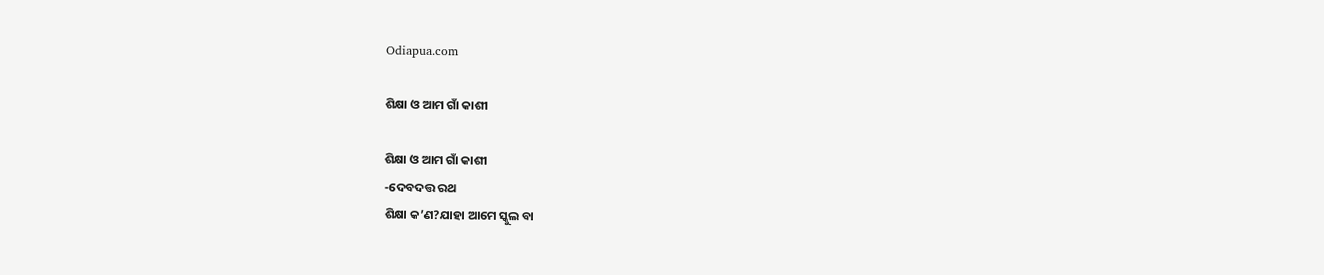Odiapua.com

ଶିକ୍ଷା ଓ ଆମ ଗାଁ କାଶୀ

ଶିକ୍ଷା ଓ ଆମ ଗାଁ କାଶୀ
-ଦେବଦତ୍ତ ରଥ
ଶିକ୍ଷା କ’ଣ?ଯାହା ଆମେ ସ୍କୁଲ ବା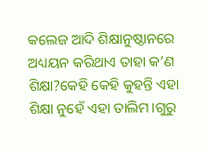କଲେଜ ଆଦି ଶିକ୍ଷାନୁଷ୍ଠାନରେ ଅଧ୍ୟୟନ କରିଥାଏ ତାହା କ’ଣ ଶିକ୍ଷା?କେହି କେହି କୁହନ୍ତି ଏହା ଶିକ୍ଷା ନୁହେଁ ଏହା ତାଲିମ।ଗୁରୁ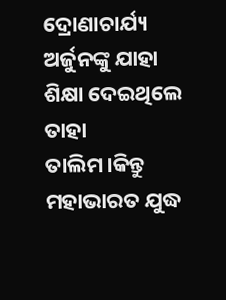ଦ୍ରୋଣାଚାର୍ଯ୍ୟ ଅର୍ଜୁନଙ୍କୁ ଯାହା ଶିକ୍ଷା ଦେଇଥିଲେ ତାହା ତାଲିମ।କିନ୍ତୁ ମହାଭାରତ ଯୁଦ୍ଧ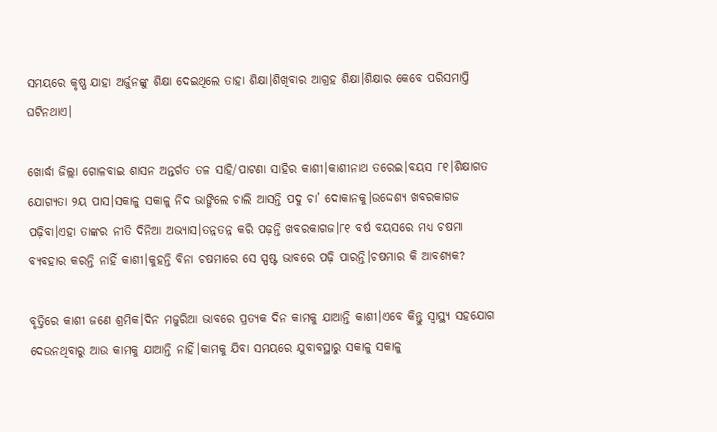ସମୟରେ କୃଷ୍ଣ ଯାହା ଅର୍ଜୁନଙ୍କୁ ଶିକ୍ଷା ଦେଇଥିଲେ ତାହା ଶିକ୍ଷା।ଶିଖିବାର ଆଗ୍ରହ ଶିକ୍ଷା।ଶିକ୍ଷାର କେବେ ପରିସମାପ୍ତି ଘଟିନଥାଏ।

ଖୋର୍ଦ୍ଧା ଜିଲ୍ଲା ଗୋଳବାଇ ଶାସନ ଅନ୍ତର୍ଗତ ତଳ ସାହି/ପାଟଣା ସାହିର କାଶୀ।କାଶୀନାଥ ତରେଇ।ବୟସ ୮୧।ଶିକ୍ଷାଗତ ଯୋଗ୍ୟତା ୨ୟ ପାସ।ସକାଳୁ ସକାଳୁ ନିଦ ଭାଙ୍ଗିଲେ ଚାଲି ଆସନ୍ତି ପଦୁ ଚା’ ଦୋକାନକୁ।ଉଦ୍ଦେଶ୍ୟ ଖବରକାଗଜ ପଢ଼ିବା।ଏହା ତାଙ୍କର ନୀତି ଦିନିଆ ଅଭ୍ୟାସ।ତନ୍ନତନ୍ନ କରି ପଢ଼ନ୍ତି ଖବରକାଗଜ।୮୧ ବର୍ଷ ବୟସରେ ମଧ୍ୟ ଚଷମା ବ୍ୟବହାର କରନ୍ତି ନାହିଁ କାଶୀ।କୁହନ୍ତି ବିନା ଚଷମାରେ ସେ ସ୍ପଷ୍ଟ ଭାବରେ ପଢ଼ି ପାରନ୍ତି।ଚଷମାର କି ଆବଶ୍ୟକ?

ବୃତ୍ତିରେ କାଶୀ ଜଣେ ଶ୍ରମିକ।ଦିନ ମଜୁରିଆ ଭାବରେ ପ୍ରତ୍ୟକ ଦିନ କାମକୁ ଯାଆନ୍ତି କାଶୀ।ଏବେ କିନ୍ତୁ ସ୍ୱାସ୍ଥ୍ୟ ସହଯୋଗ ଦେଉନଥିବାରୁ ଆଉ କାମକୁ ଯାଆନ୍ତି ନାହିଁ।କାମକୁ ଯିବା ସମୟରେ ଯୁବାବସ୍ଥାରୁ ସକାଳୁ ସକାଳୁ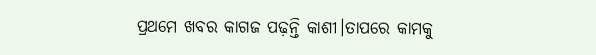ପ୍ରଥମେ ଖବର କାଗଜ ପଢ଼ନ୍ତି କାଶୀ।ତାପରେ କାମକୁ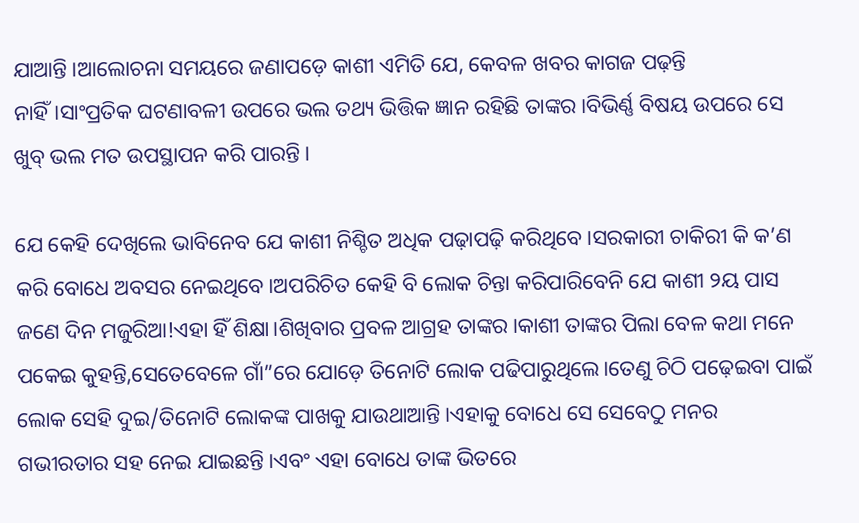ଯାଆନ୍ତି।ଆଲୋଚନା ସମୟରେ ଜଣାପଡ଼େ କାଶୀ ଏମିତି ଯେ, କେବଳ ଖବର କାଗଜ ପଢ଼ନ୍ତି ନାହିଁ।ସାଂପ୍ରତିକ ଘଟଣାବଳୀ ଉପରେ ଭଲ ତଥ୍ୟ ଭିତ୍ତିକ ଜ୍ଞାନ ରହିଛି ତାଙ୍କର।ବିଭିର୍ଣ୍ଣ ବିଷୟ ଉପରେ ସେ ଖୁବ୍ ଭଲ ମତ ଉପସ୍ଥାପନ କରି ପାରନ୍ତି।

ଯେ କେହି ଦେଖିଲେ ଭାବିନେବ ଯେ କାଶୀ ନିଶ୍ଚିତ ଅଧିକ ପଢ଼ାପଢ଼ି କରିଥିବେ।ସରକାରୀ ଚାକିରୀ କି କ’ଣ କରି ବୋଧେ ଅବସର ନେଇଥିବେ।ଅପରିଚିତ କେହି ବି ଲୋକ ଚିନ୍ତା କରିପାରିବେନି ଯେ କାଶୀ ୨ୟ ପାସ ଜଣେ ଦିନ ମଜୁରିଆ!ଏହା ହିଁ ଶିକ୍ଷା।ଶିଖିବାର ପ୍ରବଳ ଆଗ୍ରହ ତାଙ୍କର।କାଶୀ ତାଙ୍କର ପିଲା ବେଳ କଥା ମନେ ପକେଇ କୁହନ୍ତି,ସେତେବେଳେ ଗାଁ”ରେ ଯୋଡ଼େ ତିନୋଟି ଲୋକ ପଢିପାରୁଥିଲେ।ତେଣୁ ଚିଠି ପଢ଼େଇବା ପାଇଁ ଲୋକ ସେହି ଦୁଇ/ତିନୋଟି ଲୋକଙ୍କ ପାଖକୁ ଯାଉଥାଆନ୍ତି।ଏହାକୁ ବୋଧେ ସେ ସେବେଠୁ ମନର ଗଭୀରତାର ସହ ନେଇ ଯାଇଛନ୍ତି।ଏବଂ ଏହା ବୋଧେ ତାଙ୍କ ଭିତରେ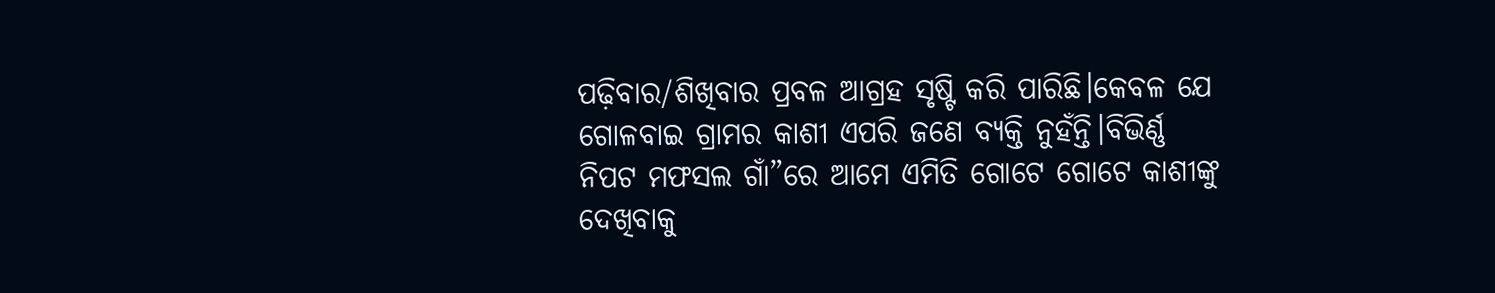ପଢ଼ିବାର/ଶିଖିବାର ପ୍ରବଳ ଆଗ୍ରହ ସୃଷ୍ଟି କରି ପାରିଛି।କେବଳ ଯେ ଗୋଳବାଇ ଗ୍ରାମର କାଶୀ ଏପରି ଜଣେ ବ୍ୟକ୍ତି ନୁହଁନ୍ତି।ବିଭିର୍ଣ୍ଣ ନିପଟ ମଫସଲ ଗାଁ”ରେ ଆମେ ଏମିତି ଗୋଟେ ଗୋଟେ କାଶୀଙ୍କୁ ଦେଖିବାକୁ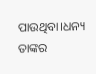ପାଉଥିବା।ଧନ୍ୟ ତାଙ୍କର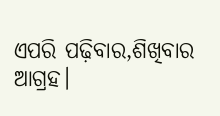ଏପରି ପଢ଼ିବାର,ଶିଖିବାର ଆଗ୍ରହ।